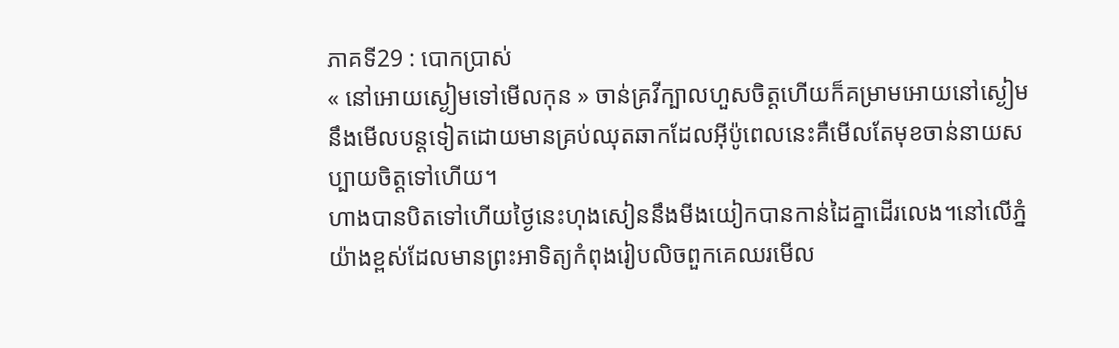ភាគទី29 : បោកប្រាស់
« នៅអោយស្ងៀមទៅមេីលកុន » ចាន់គ្រវីក្បាលហួសចិត្តហើយក៏គម្រាមអោយនៅស្ងៀមនឹងមេីលបន្តទៀតដោយមានគ្រប់ឈុតឆាកដែលអុីប៉ូពេលនេះគឺមេីលតែមុខចាន់នាយសប្បាយចិត្តទៅហេីយ។
ហាងបានបិតទៅហើយថ្ងៃនេះហុងសៀននឹងមីងយៀកបានកាន់ដៃគ្នាដេីរលេង។នៅលេីភ្នំយ៉ាងខ្ពស់ដែលមានព្រះអាទិត្យកំពុងរៀបលិចពួកគេឈរមេីល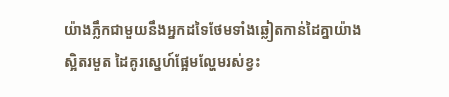យ៉ាងភ្លឹកជាមួយនឹងអ្នកដទៃថែមទាំងឆ្លៀតកាន់ដៃគ្នាយ៉ាងស្អិតរមួត ដៃគូរស្នេហ៍ផ្អែមល្ហែមរស់ខ្វះ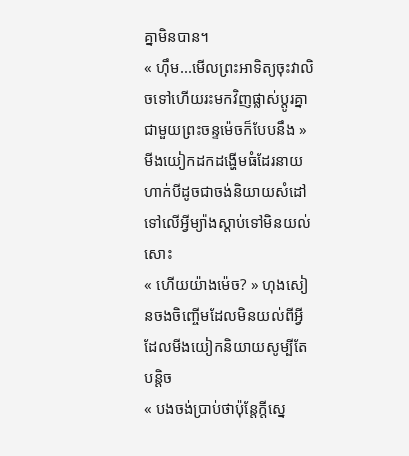គ្នាមិនបាន។
« ហុឹម...មេីលព្រះអាទិត្យចុះវាលិចទៅហើយរះមកវិញផ្លាស់ប្ដូរគ្នាជាមួយព្រះចន្ទម៉េចក៏បែបនឹង » មីងយៀកដកដង្ហើមធំដែរនាយហាក់បីដូចជាចង់និយាយសំដៅទៅលើអ្វីម្យ៉ាងស្តាប់ទៅមិនយល់សោះ
« ហើយយ៉ាងម៉េច? » ហុងសៀនចងចិញ្ចើមដែលមិនយល់ពីអ្វីដែលមីងយៀកនិយាយសូម្បីតែបន្តិច
« បងចង់ប្រាប់ថាប៉ុន្តែក្តីស្នេ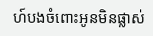ហ៍បងចំពោះអូនមិនផ្លាស់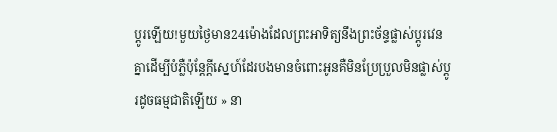ប្តូរឡើយ!មួយថ្ងៃមាន24ម៉ោងដែលព្រះអាទិត្យនឹងព្រះច័ន្ទផ្លាស់ប្ដូរវេនគ្នាដេីម្បីបំភ្លឺប៉ុន្តែក្តីស្នេហ៍ដែរបងមានចំពោះអូនគឺមិនប្រែប្រួលមិនផ្លាស់ប្តូរដូចធម្មជាតិឡេីយ » នា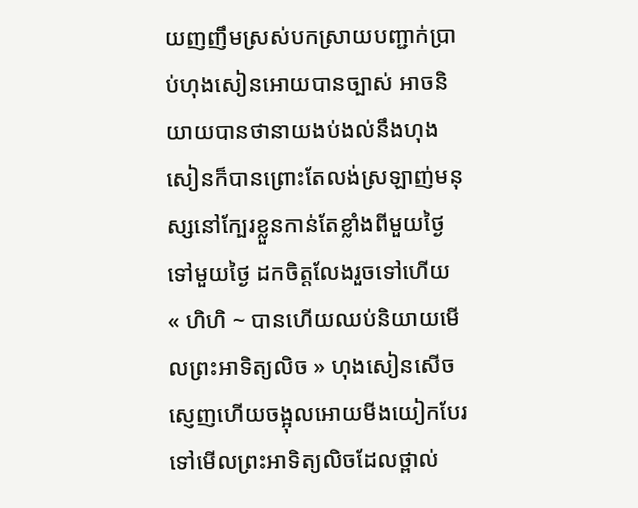យញញឹមស្រស់បកស្រាយបញ្ជាក់ប្រាប់ហុងសៀនអោយបានច្បាស់ អាចនិយាយបានថានាយងប់ងល់នឹងហុងសៀនក៏បានព្រោះតែលង់ស្រឡាញ់មនុស្សនៅក្បែរខ្លួនកាន់តែខ្លាំងពីមួយថ្ងៃទៅមួយថ្ងៃ ដកចិត្តលែងរួចទៅហើយ
« ហិហិ ~ បានហើយឈប់និយាយមេីលព្រះអាទិត្យលិច » ហុងសៀនសេីចស្ញេញហើយចង្អុលអោយមីងយៀកបែរទៅមេីលព្រះអាទិត្យលិចដែលថ្ពាល់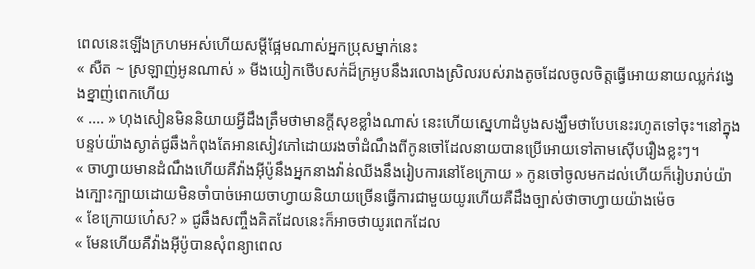ពេលនេះឡើងក្រហមអស់ហើយសម្តីផ្អែមណាស់អ្នកប្រុសម្នាក់នេះ
« សឺត ~ ស្រឡាញ់អូនណាស់ » មីងយៀកថេីបសក់ដ៏ក្រអូបនឹងរលោងស្រិលរបស់រាងតូចដែលចូលចិត្តធ្វើអោយនាយឈ្លក់វង្វេងខ្នាញ់ពេកហើយ
« .... » ហុងសៀនមិននិយាយអ្វីដឹងត្រឹមថាមានក្តីសុខខ្លាំងណាស់ នេះហើយស្នេហាដំបូងសង្ឃឹមថាបែបនេះរហូតទៅចុះ។នៅក្នុងបន្ទប់យ៉ាងស្ងាត់ជូឆឹងកំពុងតែអានសៀវភៅដោយរងចាំដំណឹងពីកូនចៅដែលនាយបានប្រេីអោយទៅតាមសេុីបរឿងខ្លះៗ។
« ចាហ្វាយមានដំណឹងហើយគឺវ៉ាងអុីប៉ូនឹងអ្នកនាងវ៉ាន់ឈីងនឹងរៀបការនៅខែក្រោយ » កូនចៅចូលមកដល់ហើយក៏រៀបរាប់យ៉ាងក្បោះក្បាយដោយមិនចាំបាច់អោយចាហ្វាយនិយាយច្រើនធ្វើការជាមួយយូរហើយគឺដឹងច្បាស់ថាចាហ្វាយយ៉ាងម៉េច
« ខែក្រោយហ៎េស? » ជូឆឹងសញ្ចឹងគិតដែលនេះក៏អាចថាយូរពេកដែល
« មែនហើយគឺវ៉ាងអុីប៉ូបានសុំពន្យាពេល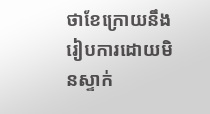ថាខែក្រោយនឹងរៀបការដោយមិនស្ទាក់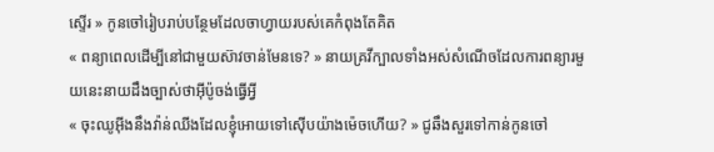ស្ទើរ » កូនចៅរៀបរាប់បន្ថែមដែលចាហ្វាយរបស់គេកំពុងតែគិត
« ពន្យាពេលដេីម្បីនៅជាមួយស៊ាវចាន់មែនទេ? » នាយគ្រវីក្បាលទាំងអស់សំណើចដែលការពន្យារមួយនេះនាយដឹងច្បាស់ថាអុីប៉ូចង់ធ្វើអ្វី
« ចុះឈូអុីងនឹងវ៉ាន់ឈីងដែលខ្ញុំអោយទៅសេុីបយ៉ាងម៉េចហើយ? » ជូឆឹងសួរទៅកាន់កូនចៅ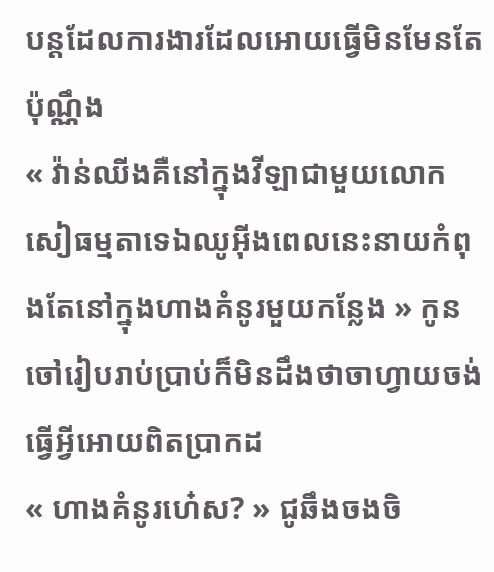បន្តដែលការងារដែលអោយធ្វើមិនមែនតែប៉ុណ្ណឹង
« វ៉ាន់ឈីងគឺនៅក្នុងវីឡាជាមួយលោកសៀធម្មតាទេឯឈូអុីងពេលនេះនាយកំពុងតែនៅក្នុងហាងគំនូរមួយកន្លែង » កូនចៅរៀបរាប់ប្រាប់ក៏មិនដឹងថាចាហ្វាយចង់ធ្វើអ្វីអោយពិតប្រាកដ
« ហាងគំនូរហ៎េស? » ជូឆឹងចងចិ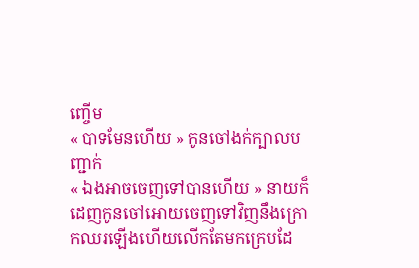ញ្ចើម
« បាទមែនហើយ » កូនចៅងក់ក្បាលបញ្ជាក់
« ឯងអាចចេញទៅបានហើយ » នាយក៏ដេញកូនចៅអោយចេញទៅវិញនឹងក្រោកឈរឡើងហើយលេីកតែមកក្រេបដែ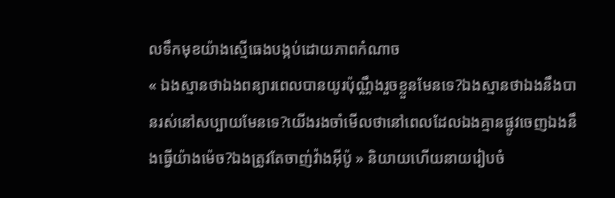លទឹកមុខយ៉ាងស្មេីធេងបង្កប់ដោយភាពកំណាច
« ឯងស្មានថាឯងពន្យារពេលបានយូរប៉ុណ្ណឹងរួចខ្លួនមែនទេ?ឯងស្មានថាឯងនឹងបានរស់នៅសប្បាយមែនទេ?យេីងរងចាំមេីលថានៅពេលដែលឯងគ្មានផ្លូវចេញឯងនឹងធ្វើយ៉ាងម៉េច?ឯងត្រូវតែចាញ់វ៉ាងអុីប៉ូ » និយាយហើយនាយរៀបចំ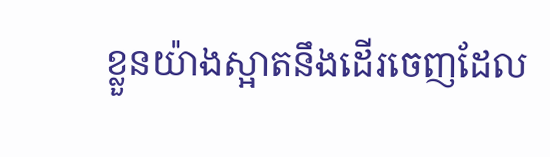ខ្លួនយ៉ាងស្អាតនឹងដេីរចេញដែល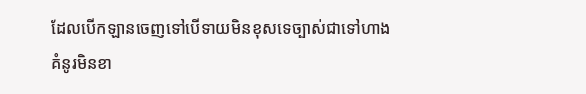ដែលបេីកឡានចេញទៅបេីទាយមិនខុសទេច្បាស់ជាទៅហាងគំនូរមិនខា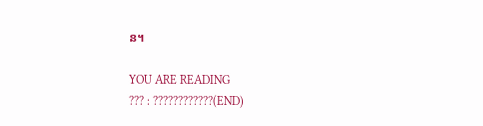ន។

YOU ARE READING
??? : ????????????(END)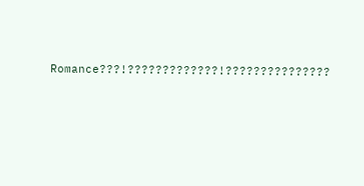Romance???!?????????????!???????????????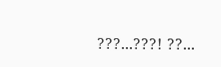???...???! ??...